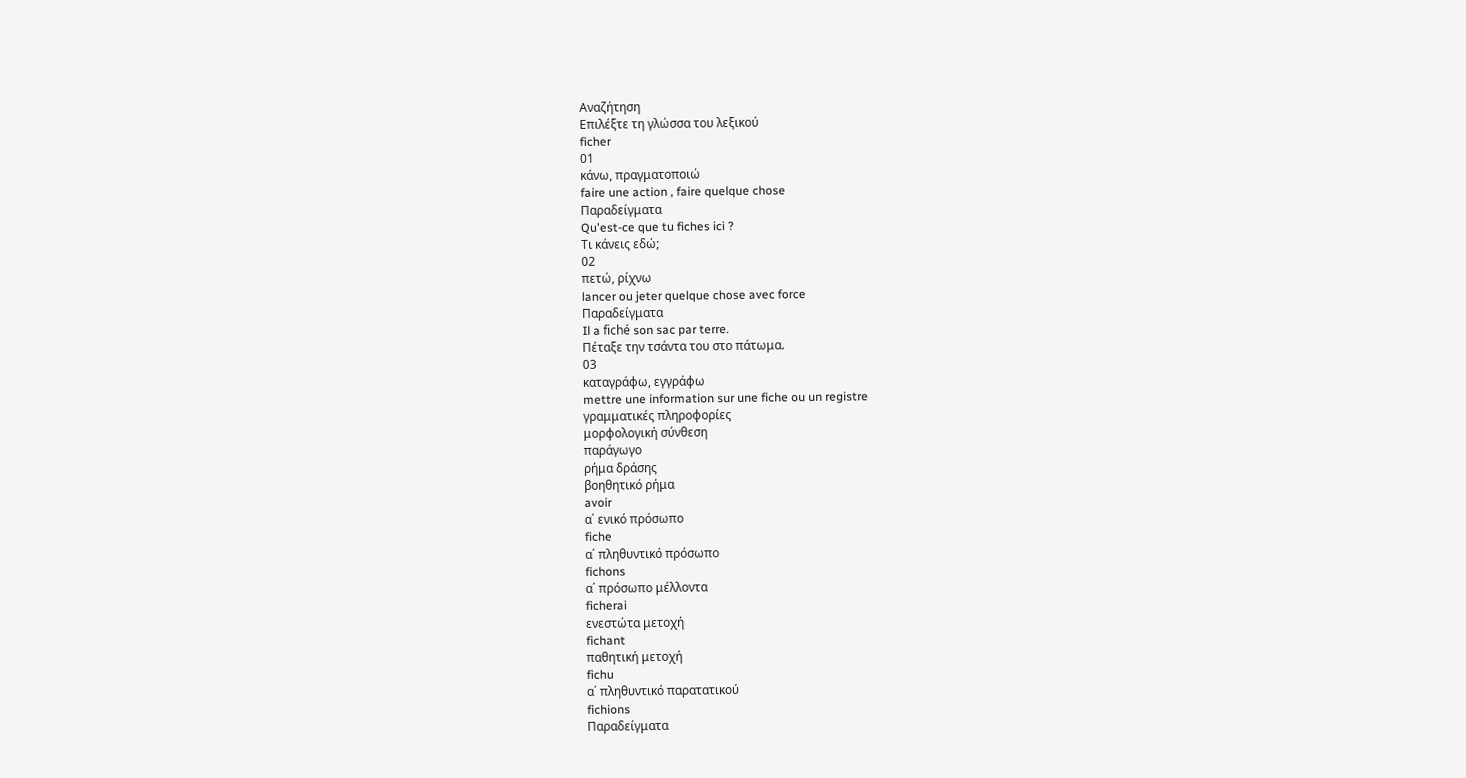Αναζήτηση
Επιλέξτε τη γλώσσα του λεξικού
ficher
01
κάνω, πραγματοποιώ
faire une action , faire quelque chose
Παραδείγματα
Qu'est-ce que tu fiches ici ?
Τι κάνεις εδώ;
02
πετώ, ρίχνω
lancer ou jeter quelque chose avec force
Παραδείγματα
Il a fiché son sac par terre.
Πέταξε την τσάντα του στο πάτωμα.
03
καταγράφω, εγγράφω
mettre une information sur une fiche ou un registre
γραμματικές πληροφορίες
μορφολογική σύνθεση
παράγωγο
ρήμα δράσης
βοηθητικό ρήμα
avoir
α΄ ενικό πρόσωπο
fiche
α΄ πληθυντικό πρόσωπο
fichons
α΄ πρόσωπο μέλλοντα
ficherai
ενεστώτα μετοχή
fichant
παθητική μετοχή
fichu
α΄ πληθυντικό παρατατικού
fichions
Παραδείγματα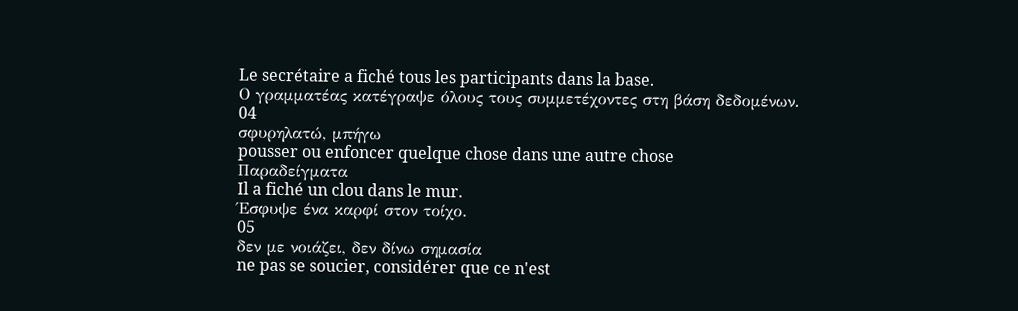Le secrétaire a fiché tous les participants dans la base.
Ο γραμματέας κατέγραψε όλους τους συμμετέχοντες στη βάση δεδομένων.
04
σφυρηλατώ, μπήγω
pousser ou enfoncer quelque chose dans une autre chose
Παραδείγματα
Il a fiché un clou dans le mur.
Έσφυψε ένα καρφί στον τοίχο.
05
δεν με νοιάζει, δεν δίνω σημασία
ne pas se soucier, considérer que ce n'est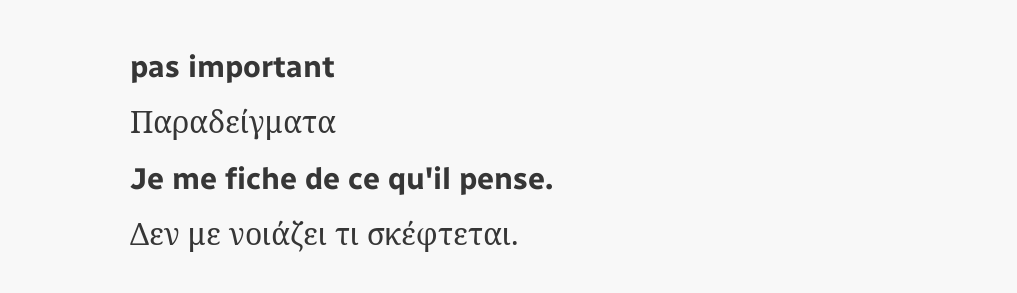pas important
Παραδείγματα
Je me fiche de ce qu'il pense.
Δεν με νοιάζει τι σκέφτεται.